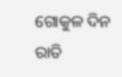ଗୋକୁଳ ଦିନ ରାତି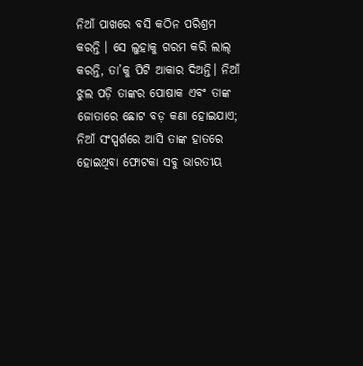ନିଆଁ ପାଖରେ ବସି କଠିନ ପରିଶ୍ରମ କରନ୍ତି । ସେ ଲୁହାକୁ ଗରମ କରି ଲାଲ୍ କରନ୍ତି, ତା’କୁ ପିଟି ଆକାର ଦିଅନ୍ତି। ନିଆଁ ଝୁଲ ପଡ଼ି ତାଙ୍କର ପୋଷାକ ଏବଂ ତାଙ୍କ ଜୋତାରେ ଛୋଟ ବଡ଼ କଣା ହୋଇଯାଏ; ନିଆଁ ସଂସ୍ପର୍ଶରେ ଆସି ତାଙ୍କ ହାତରେ ହୋଇଥିବା ଫୋଟକା ସବୁ ଭାରତୀୟ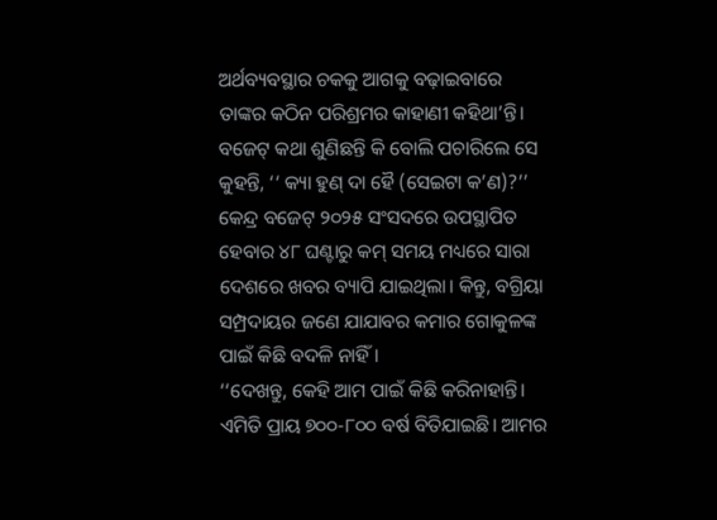ଅର୍ଥବ୍ୟବସ୍ଥାର ଚକକୁ ଆଗକୁ ବଢ଼ାଇବାରେ ତାଙ୍କର କଠିନ ପରିଶ୍ରମର କାହାଣୀ କହିଥା’ନ୍ତି।
ବଜେଟ୍ କଥା ଶୁଣିଛନ୍ତି କି ବୋଲି ପଚାରିଲେ ସେ କୁହନ୍ତି, ‘‘ କ୍ୟା ହୁଣ୍ ଦା ହୈ (ସେଇଟା କ’ଣ)?’’
କେନ୍ଦ୍ର ବଜେଟ୍ ୨୦୨୫ ସଂସଦରେ ଉପସ୍ଥାପିତ ହେବାର ୪୮ ଘଣ୍ଟାରୁ କମ୍ ସମୟ ମଧ୍ୟରେ ସାରା ଦେଶରେ ଖବର ବ୍ୟାପି ଯାଇଥିଲା। କିନ୍ତୁ, ବଗ୍ରିୟା ସମ୍ପ୍ରଦାୟର ଜଣେ ଯାଯାବର କମାର ଗୋକୁଳଙ୍କ ପାଇଁ କିଛି ବଦଳି ନାହିଁ।
‘‘ଦେଖନ୍ତୁ, କେହି ଆମ ପାଇଁ କିଛି କରିନାହାନ୍ତି। ଏମିତି ପ୍ରାୟ ୭୦୦-୮୦୦ ବର୍ଷ ବିତିଯାଇଛି। ଆମର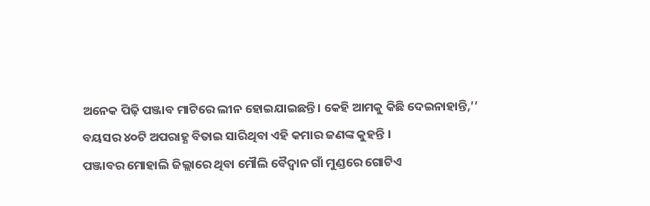ଅନେକ ପିଢ଼ି ପଞ୍ଜାବ ମାଟିରେ ଲୀନ ହୋଇଯାଇଛନ୍ତି। କେହି ଆମକୁ କିଛି ଦେଇନାହାନ୍ତି,’’ ବୟସର ୪୦ଟି ଅପରାହ୍ଣ ବିତାଇ ସାରିଥିବା ଏହି କମାର ଜଣଙ୍କ କୁହନ୍ତି ।
ପଞ୍ଜାବର ମୋହାଲି ଜିଲ୍ଲାରେ ଥିବା ମୌଲି ବୈଦ୍ୱାନ ଗାଁ ମୁଣ୍ଡରେ ଗୋଟିଏ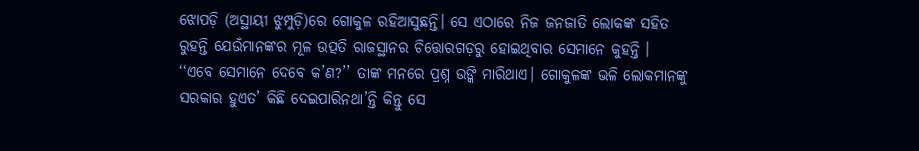ଝୋପଡ଼ି (ଅସ୍ଥାୟୀ ଝୁମ୍ପୁଡ଼ି)ରେ ଗୋକୁଳ ରହିଆସୁଛନ୍ତି। ସେ ଏଠାରେ ନିଜ ଜନଜାତି ଲୋକଙ୍କ ସହିତ ରୁହନ୍ତି ଯେଉଁମାନଙ୍କର ମୂଳ ଉତ୍ପତି ରାଜସ୍ଥାନର ଚିତ୍ତୋରଗଡ଼ରୁ ହୋଇଥିବାର ସେମାନେ କୁହନ୍ତି ।
‘‘ଏବେ ସେମାନେ ଦେବେ କ’ଣ?’’ ତାଙ୍କ ମନରେ ପ୍ରଶ୍ନ ଉଙ୍କି ମାରିଥାଏ। ଗୋକୁଳଙ୍କ ଭଳି ଲୋକମାନଙ୍କୁ ସରକାର ହୁଏତ’ କିଛି ଦେଇପାରିନଥା’ନ୍ତି କିନ୍ତୁ ସେ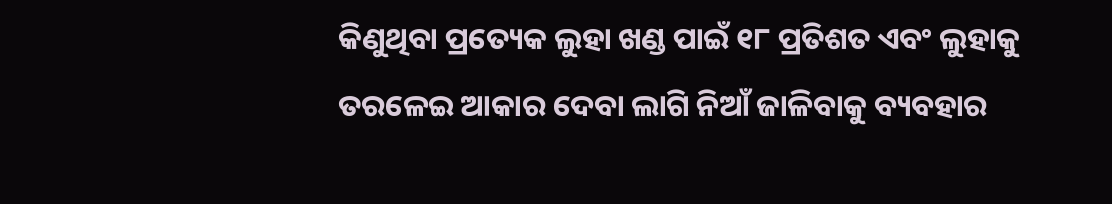କିଣୁଥିବା ପ୍ରତ୍ୟେକ ଲୁହା ଖଣ୍ଡ ପାଇଁ ୧୮ ପ୍ରତିଶତ ଏବଂ ଲୁହାକୁ ତରଳେଇ ଆକାର ଦେବା ଲାଗି ନିଆଁ ଜାଳିବାକୁ ବ୍ୟବହାର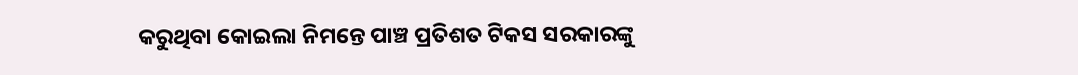କରୁଥିବା କୋଇଲା ନିମନ୍ତେ ପାଞ୍ଚ ପ୍ରତିଶତ ଟିକସ ସରକାରଙ୍କୁ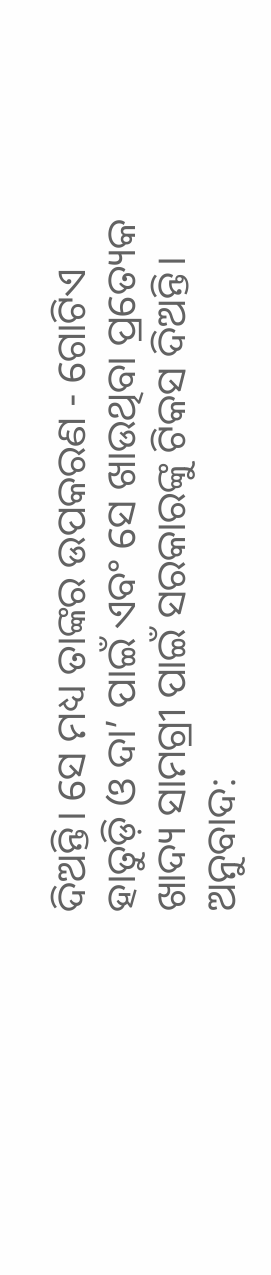ଦିଅନ୍ତି। ସେ ମଧ୍ୟ ତାଙ୍କର ଉପକରଣ - ଗୋଟିଏ ହାତୁଡ଼ି ଓ ଦା’ ପାଇଁ ଏବଂ ସେ ଖାଉଥିବା ପ୍ରତ୍ୟେକ ଖାଦ୍ୟ ସାମଗ୍ରୀ ପାଇଁ ସରକାରଙ୍କୁ ଟିକସ ଦିଅନ୍ତି।
ଅନୁବାଦ: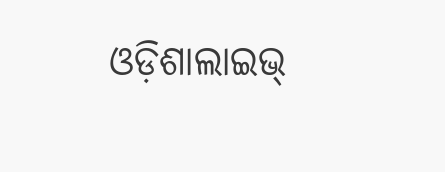ଓଡ଼ିଶାଲାଇଭ୍